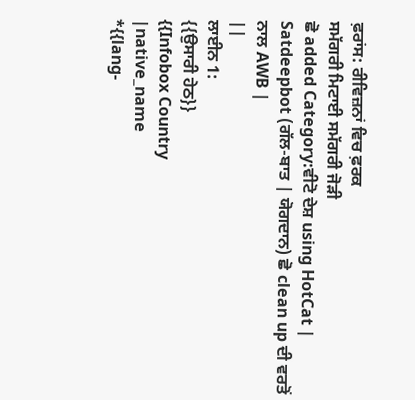ਫ਼ਰਾਂਸ: ਰੀਵਿਜ਼ਨਾਂ ਵਿਚ ਫ਼ਰਕ
ਸਮੱਗਰੀ ਮਿਟਾਈ ਸਮੱਗਰੀ ਜੋੜੀ
ਛੋ added Category:ਵੀਟੋ ਦੇਸ਼ using HotCat |
Satdeepbot (ਗੱਲ-ਬਾਤ | ਯੋਗਦਾਨ) ਛੋ clean up ਦੀ ਵਰਤੋਂ ਨਾਲ AWB |
||
ਲਾਈਨ 1:
{{ਉਸਾਰੀ ਹੇਠ}}
{{Infobox Country
|native_name
*{{lang-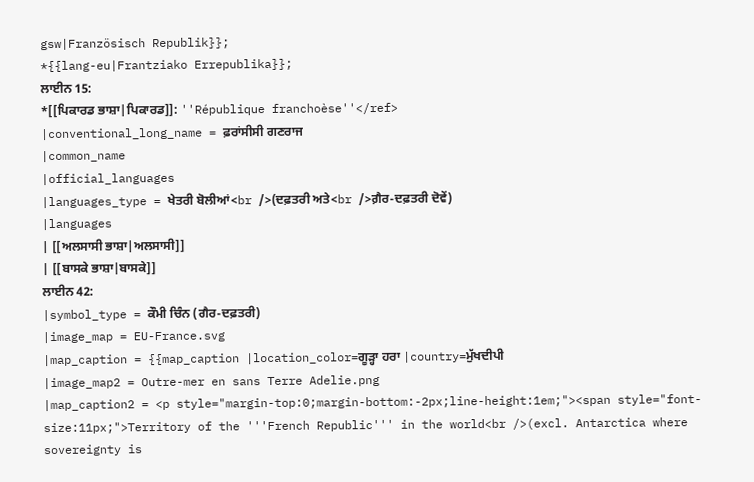gsw|Französisch Republik}};
*{{lang-eu|Frantziako Errepublika}};
ਲਾਈਨ 15:
*[[ਪਿਕਾਰਡ ਭਾਸ਼ਾ|ਪਿਕਾਰਡ]]: ''République franchoèse''</ref>
|conventional_long_name = ਫ਼ਰਾਂਸੀਸੀ ਗਣਰਾਜ
|common_name
|official_languages
|languages_type = ਖੇਤਰੀ ਬੋਲੀਆਂ<br />(ਦਫ਼ਤਰੀ ਅਤੇ<br />ਗ਼ੈਰ-ਦਫ਼ਤਰੀ ਦੋਵੇਂ)
|languages
| [[ਅਲਸਾਸੀ ਭਾਸ਼ਾ|ਅਲਸਾਸੀ]]
| [[ਬਾਸਕੇ ਭਾਸ਼ਾ|ਬਾਸਕੇ]]
ਲਾਈਨ 42:
|symbol_type = ਕੌਮੀ ਚਿੰਨ (ਗੈਰ-ਦਫ਼ਤਰੀ)
|image_map = EU-France.svg
|map_caption = {{map_caption |location_color=ਗੂੜ੍ਹਾ ਹਰਾ |country=ਮੁੱਖਦੀਪੀ
|image_map2 = Outre-mer en sans Terre Adelie.png
|map_caption2 = <p style="margin-top:0;margin-bottom:-2px;line-height:1em;"><span style="font-size:11px;">Territory of the '''French Republic''' in the world<br />(excl. Antarctica where sovereignty is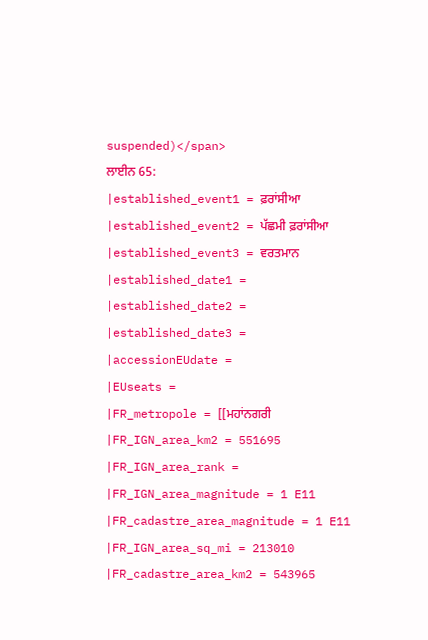suspended)</span>
ਲਾਈਨ 65:
|established_event1 = ਫ਼ਰਾਂਸੀਆ
|established_event2 = ਪੱਛਮੀ ਫ਼ਰਾਂਸੀਆ
|established_event3 = ਵਰਤਮਾਨ
|established_date1 =
|established_date2 =
|established_date3 =
|accessionEUdate =
|EUseats =
|FR_metropole = [[ਮਹਾਂਨਗਰੀ
|FR_IGN_area_km2 = 551695
|FR_IGN_area_rank =
|FR_IGN_area_magnitude = 1 E11
|FR_cadastre_area_magnitude = 1 E11
|FR_IGN_area_sq_mi = 213010
|FR_cadastre_area_km2 = 543965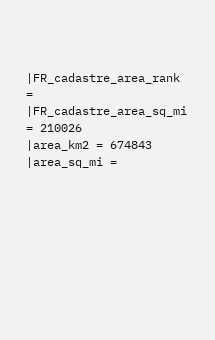|FR_cadastre_area_rank =
|FR_cadastre_area_sq_mi = 210026
|area_km2 = 674843
|area_sq_mi =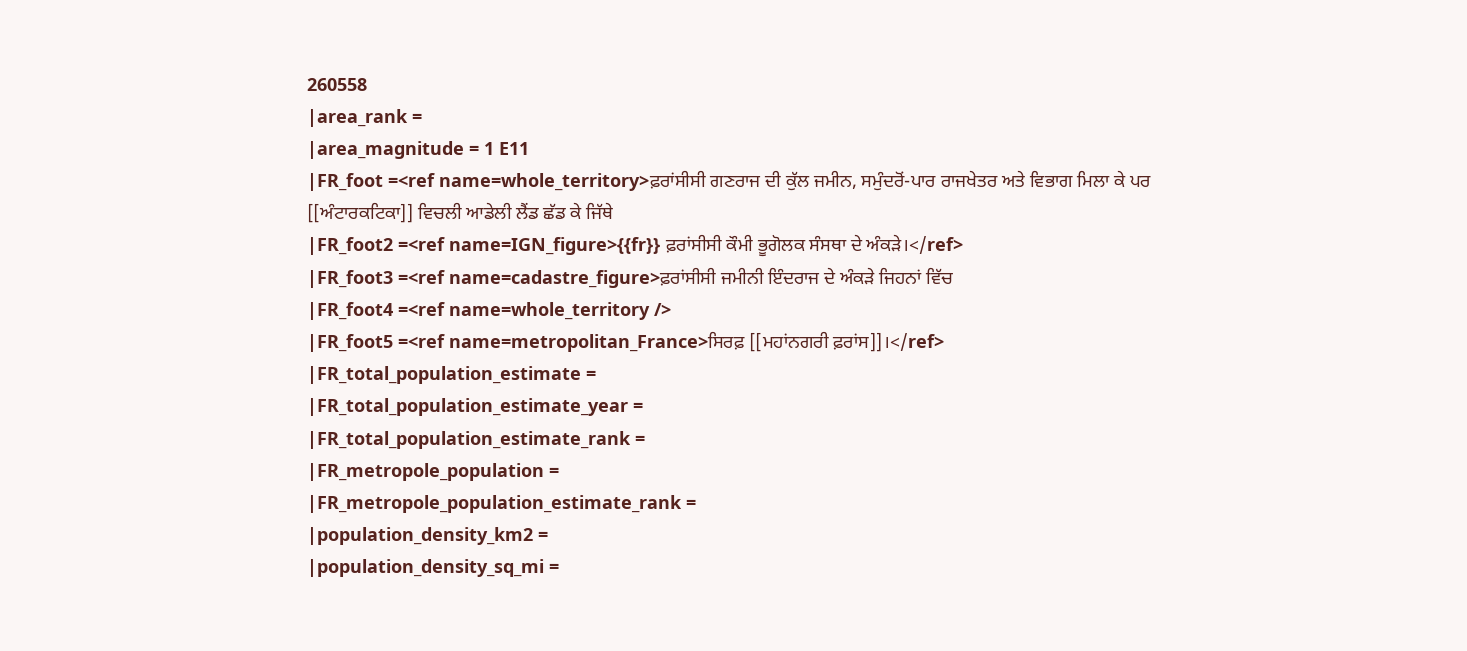260558
|area_rank =
|area_magnitude = 1 E11
|FR_foot =<ref name=whole_territory>ਫ਼ਰਾਂਸੀਸੀ ਗਣਰਾਜ ਦੀ ਕੁੱਲ ਜਮੀਨ, ਸਮੁੰਦਰੋਂ-ਪਾਰ ਰਾਜਖੇਤਰ ਅਤੇ ਵਿਭਾਗ ਮਿਲਾ ਕੇ ਪਰ [[ਅੰਟਾਰਕਟਿਕਾ]] ਵਿਚਲੀ ਆਡੇਲੀ ਲੈਂਡ ਛੱਡ ਕੇ ਜਿੱਥੇ
|FR_foot2 =<ref name=IGN_figure>{{fr}} ਫ਼ਰਾਂਸੀਸੀ ਕੌਮੀ ਭੂਗੋਲਕ ਸੰਸਥਾ ਦੇ ਅੰਕੜੇ।</ref>
|FR_foot3 =<ref name=cadastre_figure>ਫ਼ਰਾਂਸੀਸੀ ਜਮੀਨੀ ਇੰਦਰਾਜ ਦੇ ਅੰਕੜੇ ਜਿਹਨਾਂ ਵਿੱਚ
|FR_foot4 =<ref name=whole_territory />
|FR_foot5 =<ref name=metropolitan_France>ਸਿਰਫ਼ [[ਮਹਾਂਨਗਰੀ ਫ਼ਰਾਂਸ]]।</ref>
|FR_total_population_estimate =
|FR_total_population_estimate_year =
|FR_total_population_estimate_rank =
|FR_metropole_population =
|FR_metropole_population_estimate_rank =
|population_density_km2 =
|population_density_sq_mi =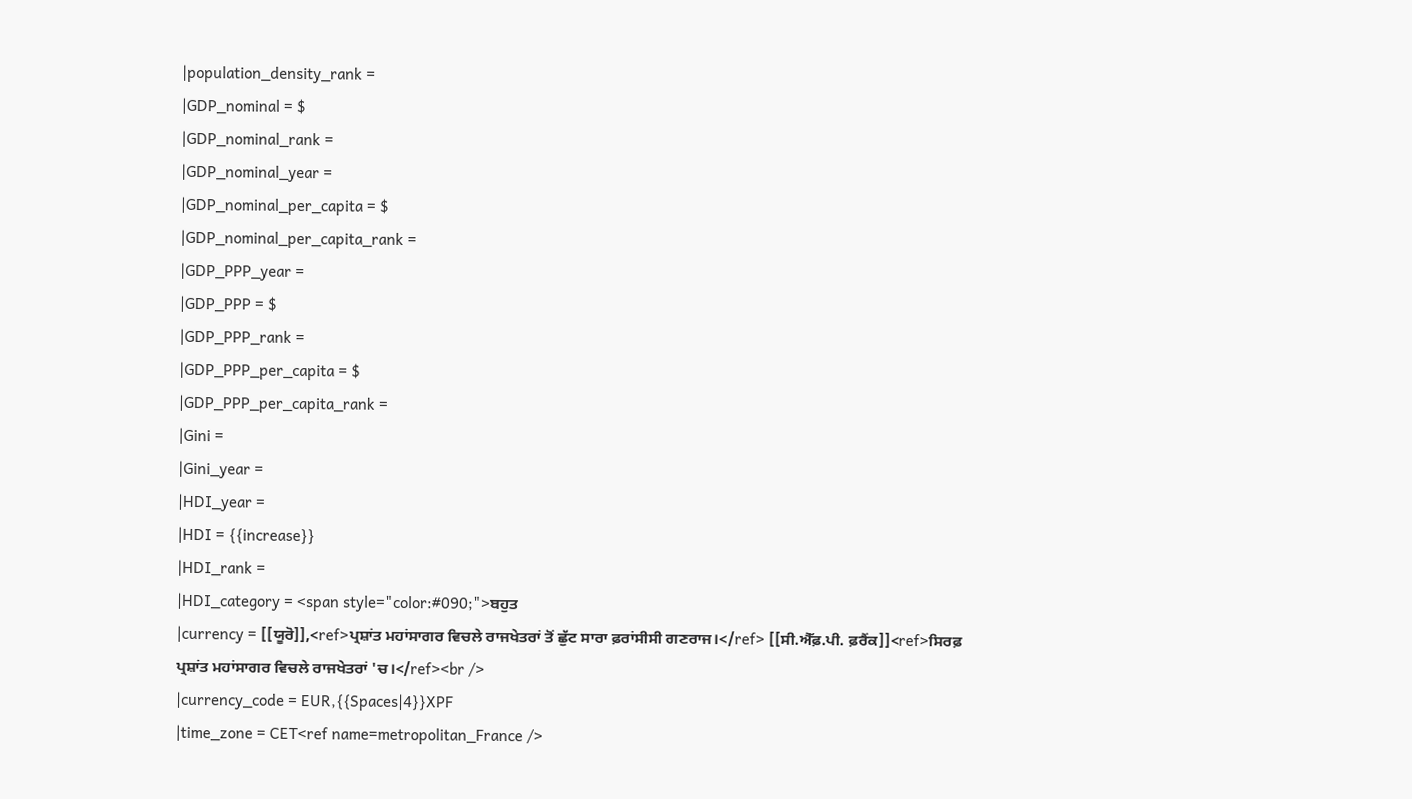|population_density_rank =
|GDP_nominal = $
|GDP_nominal_rank =
|GDP_nominal_year =
|GDP_nominal_per_capita = $
|GDP_nominal_per_capita_rank =
|GDP_PPP_year =
|GDP_PPP = $
|GDP_PPP_rank =
|GDP_PPP_per_capita = $
|GDP_PPP_per_capita_rank =
|Gini =
|Gini_year =
|HDI_year =
|HDI = {{increase}}
|HDI_rank =
|HDI_category = <span style="color:#090;">ਬਹੁਤ
|currency = [[ਯੂਰੋ]],<ref>ਪ੍ਰਸ਼ਾਂਤ ਮਹਾਂਸਾਗਰ ਵਿਚਲੇ ਰਾਜਖੇਤਰਾਂ ਤੋਂ ਛੁੱਟ ਸਾਰਾ ਫ਼ਰਾਂਸੀਸੀ ਗਣਰਾਜ।</ref> [[ਸੀ.ਐੱਫ਼.ਪੀ. ਫ਼ਰੈਂਕ]]<ref>ਸਿਰਫ਼ ਪ੍ਰਸ਼ਾਂਤ ਮਹਾਂਸਾਗਰ ਵਿਚਲੇ ਰਾਜਖੇਤਰਾਂ 'ਚ।</ref><br />
|currency_code = EUR,{{Spaces|4}}XPF
|time_zone = CET<ref name=metropolitan_France />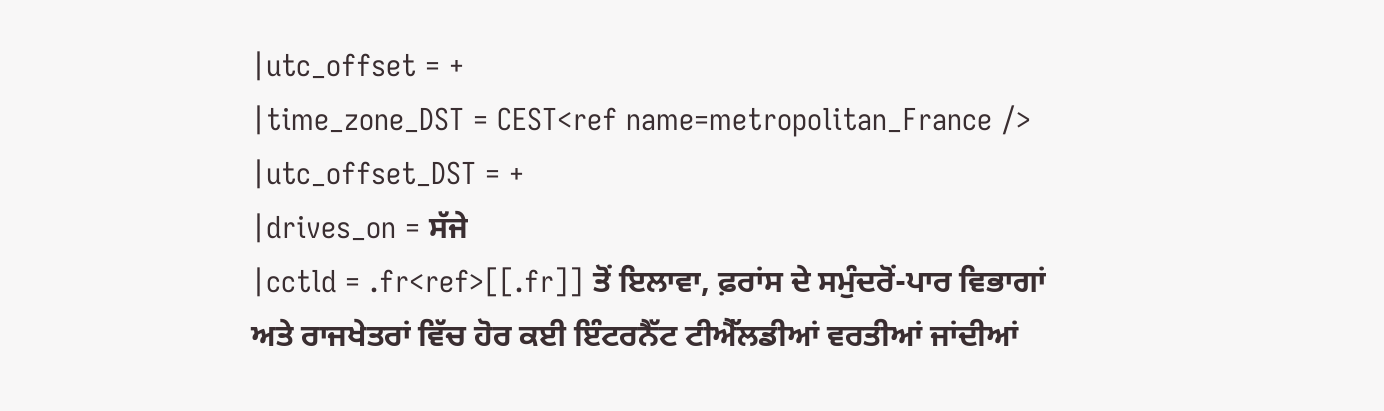|utc_offset = +
|time_zone_DST = CEST<ref name=metropolitan_France />
|utc_offset_DST = +
|drives_on = ਸੱਜੇ
|cctld = .fr<ref>[[.fr]] ਤੋਂ ਇਲਾਵਾ, ਫ਼ਰਾਂਸ ਦੇ ਸਮੁੰਦਰੋਂ-ਪਾਰ ਵਿਭਾਗਾਂ ਅਤੇ ਰਾਜਖੇਤਰਾਂ ਵਿੱਚ ਹੋਰ ਕਈ ਇੰਟਰਨੈੱਟ ਟੀਐੱਲਡੀਆਂ ਵਰਤੀਆਂ ਜਾਂਦੀਆਂ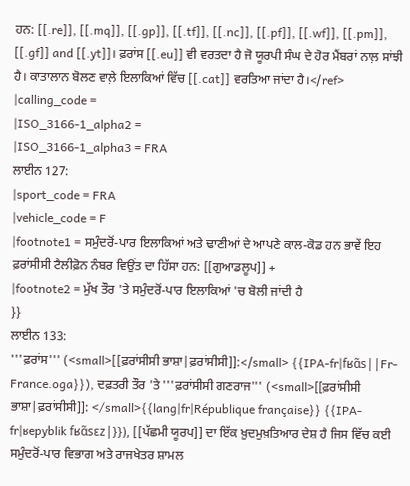ਹਨ: [[.re]], [[.mq]], [[.gp]], [[.tf]], [[.nc]], [[.pf]], [[.wf]], [[.pm]], [[.gf]] and [[.yt]]। ਫ਼ਰਾਂਸ [[.eu]] ਵੀ ਵਰਤਦਾ ਹੈ ਜੋ ਯੂਰਪੀ ਸੰਘ ਦੇ ਹੋਰ ਮੈਂਬਰਾਂ ਨਾਲ਼ ਸਾਂਝੀ ਹੈ। ਕਾਤਾਲਾਨ ਬੋਲਣ ਵਾਲ਼ੇ ਇਲਾਕਿਆਂ ਵਿੱਚ [[.cat]] ਵਰਤਿਆ ਜਾਂਦਾ ਹੈ।</ref>
|calling_code =
|ISO_3166-1_alpha2 =
|ISO_3166-1_alpha3 = FRA
ਲਾਈਨ 127:
|sport_code = FRA
|vehicle_code = F
|footnote1 = ਸਮੁੰਦਰੋਂ-ਪਾਰ ਇਲਾਕਿਆਂ ਅਤੇ ਢਾਣੀਆਂ ਦੇ ਆਪਣੇ ਕਾਲ-ਕੋਡ ਹਨ ਭਾਵੇਂ ਇਹ ਫ਼ਰਾਂਸੀਸੀ ਟੈਲੀਫ਼ੋਨ ਨੰਬਰ ਵਿਉਂਤ ਦਾ ਹਿੱਸਾ ਹਨ: [[ਗੁਆਡਲੂਪ]] +
|footnote2 = ਮੁੱਖ ਤੌਰ 'ਤੇ ਸਮੁੰਦਰੋਂ-ਪਾਰ ਇਲਾਕਿਆਂ 'ਚ ਬੋਲੀ ਜਾਂਦੀ ਹੈ
}}
ਲਾਈਨ 133:
'''ਫ਼ਰਾਂਸ''' (<small>[[ਫ਼ਰਾਂਸੀਸੀ ਭਾਸ਼ਾ|ਫ਼ਰਾਂਸੀਸੀ]]:</small> {{IPA-fr|fʁɑ̃s||Fr-France.oga}}), ਦਫ਼ਤਰੀ ਤੌਰ 'ਤੇ '''ਫ਼ਰਾਂਸੀਸੀ ਗਣਰਾਜ''' (<small>[[ਫ਼ਰਾਂਸੀਸੀ ਭਾਸ਼ਾ|ਫ਼ਰਾਂਸੀਸੀ]]: </small>{{lang|fr|République française}} {{IPA-fr|ʁepyblik fʁɑ̃sɛz|}}), [[ਪੱਛਮੀ ਯੂਰਪ]] ਦਾ ਇੱਕ ਖ਼ੁਦਮੁਖ਼ਤਿਆਰ ਦੇਸ਼ ਹੈ ਜਿਸ ਵਿੱਚ ਕਈ ਸਮੁੰਦਰੋਂ-ਪਾਰ ਵਿਭਾਗ ਅਤੇ ਰਾਜਖੇਤਰ ਸ਼ਾਮਲ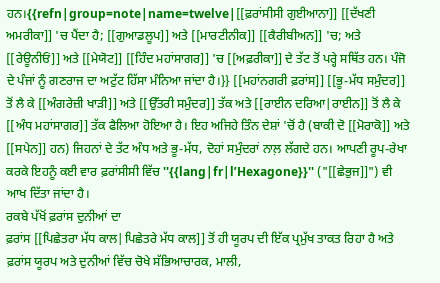ਹਨ।{{refn|group=note|name=twelve|[[ਫ਼ਰਾਂਸੀਸੀ ਗੁਈਆਨਾ]] [[ਦੱਖਣੀ ਅਮਰੀਕਾ]] 'ਚ ਪੈਂਦਾ ਹੈ; [[ਗੁਆਡਲੂਪ]] ਅਤੇ [[ਮਾਰਟੀਨੀਕ]] [[ਕੈਰੀਬੀਅਨ]] 'ਚ; ਅਤੇ [[ਰੇਊਨੀਓਂ]] ਅਤੇ [[ਮੇਯੋਟ]] [[ਹਿੰਦ ਮਹਾਂਸਾਗਰ]] 'ਚ [[ਅਫ਼ਰੀਕਾ]] ਦੇ ਤੱਟ ਤੋਂ ਪਰ੍ਹੇ ਸਥਿੱਤ ਹਨ। ਪੰਜੋ ਦੇ ਪੰਜਾਂ ਨੂੰ ਗਣਰਾਜ ਦਾ ਅਟੁੱਟ ਹਿੱਸਾ ਮੰਨਿਆ ਜਾਂਦਾ ਹੈ।}} [[ਮਹਾਂਨਗਰੀ ਫ਼ਰਾਂਸ]] [[ਭੂ-ਮੱਧ ਸਮੁੰਦਰ]] ਤੋਂ ਲੈ ਕੇ [[ਅੰਗਰੇਜ਼ੀ ਖਾੜੀ]] ਅਤੇ [[ਉੱਤਰੀ ਸਮੁੰਦਰ]] ਤੱਕ ਅਤੇ [[ਰਾਈਨ ਦਰਿਆ|ਰਾਈਨ]] ਤੋਂ ਲੈ ਕੇ [[ਅੰਧ ਮਹਾਂਸਾਗਰ]] ਤੱਕ ਫੈਲਿਆ ਹੋਇਆ ਹੈ। ਇਹ ਅਜਿਹੇ ਤਿੰਨ ਦੇਸ਼ਾਂ 'ਚੋਂ ਹੈ (ਬਾਕੀ ਦੋ [[ਮੋਰਾਕੋ]] ਅਤੇ [[ਸਪੇਨ]] ਹਨ) ਜਿਹਨਾਂ ਦੇ ਤੱਟ ਅੰਧ ਅਤੇ ਭੂ-ਮੱਧ, ਦੋਹਾਂ ਸਮੁੰਦਰਾਂ ਨਾਲ਼ ਲੱਗਦੇ ਹਨ। ਆਪਣੀ ਰੂਪ-ਰੇਖਾ ਕਰਕੇ ਇਹਨੂੰ ਕਈ ਵਾਰ ਫ਼ਰਾਂਸੀਸੀ ਵਿੱਚ ''{{lang|fr|l’Hexagone}}'' ("[[ਛੇਭੁਜ]]") ਵੀ ਆਖ ਦਿੱਤਾ ਜਾਂਦਾ ਹੈ।
ਰਕਬੇ ਪੱਖੋਂ ਫ਼ਰਾਂਸ ਦੁਨੀਆਂ ਦਾ
ਫ਼ਰਾਂਸ [[ਪਿਛੇਤਰਾ ਮੱਧ ਕਾਲ|ਪਿਛੇਤਰੇ ਮੱਧ ਕਾਲ]] ਤੋਂ ਹੀ ਯੂਰਪ ਦੀ ਇੱਕ ਪ੍ਰਮੁੱਖ ਤਾਕਤ ਰਿਹਾ ਹੈ ਅਤੇ
ਫ਼ਰਾਂਸ ਯੂਰਪ ਅਤੇ ਦੁਨੀਆਂ ਵਿੱਚ ਚੋਖੇ ਸੱਭਿਆਚਾਰਕ, ਮਾਲੀ,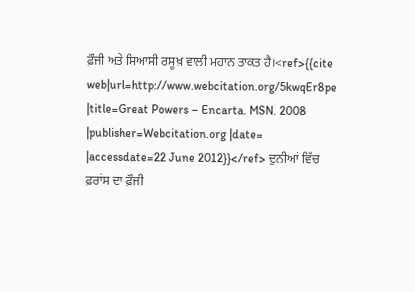ਫ਼ੌਜੀ ਅਤੇ ਸਿਆਸੀ ਰਸੂਖ਼ ਵਾਲੀ ਮਹਾਨ ਤਾਕਤ ਹੈ।<ref>{{cite web|url=http://www.webcitation.org/5kwqEr8pe |title=Great Powers – Encarta. MSN. 2008 |publisher=Webcitation.org |date= |accessdate=22 June 2012}}</ref> ਦੁਨੀਆਂ ਵਿੱਚ ਫ਼ਰਾਂਸ ਦਾ ਫ਼ੌਜੀ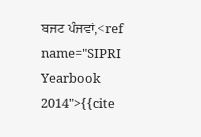ਬਜਟ ਪੰਜਵਾਂ,<ref name="SIPRI Yearbook 2014">{{cite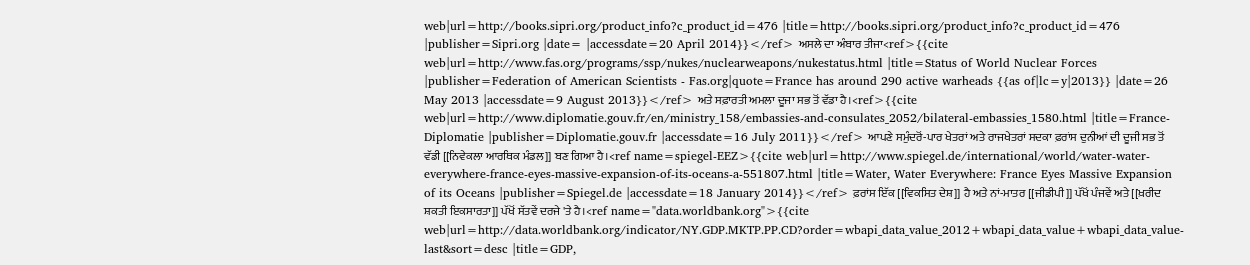web|url=http://books.sipri.org/product_info?c_product_id=476 |title=http://books.sipri.org/product_info?c_product_id=476 |publisher=Sipri.org |date= |accessdate=20 April 2014}}</ref> ਅਸਲੇ ਦਾ ਅੰਬਾਰ ਤੀਜਾ<ref>{{cite web|url=http://www.fas.org/programs/ssp/nukes/nuclearweapons/nukestatus.html |title=Status of World Nuclear Forces |publisher=Federation of American Scientists - Fas.org|quote=France has around 290 active warheads {{as of|lc=y|2013}} |date=26 May 2013 |accessdate=9 August 2013}}</ref> ਅਤੇ ਸਫ਼ਾਰਤੀ ਅਮਲਾ ਦੂਜਾ ਸਭ ਤੋਂ ਵੱਡਾ ਹੈ।<ref>{{cite web|url=http://www.diplomatie.gouv.fr/en/ministry_158/embassies-and-consulates_2052/bilateral-embassies_1580.html |title=France-Diplomatie |publisher=Diplomatie.gouv.fr |accessdate=16 July 2011}}</ref> ਆਪਣੇ ਸਮੁੰਦਰੋਂ-ਪਾਰ ਖੇਤਰਾਂ ਅਤੇ ਰਾਜਖੇਤਰਾਂ ਸਦਕਾ ਫ਼ਰਾਂਸ ਦੁਨੀਆਂ ਦੀ ਦੂਜੀ ਸਭ ਤੋਂ ਵੱਡੀ [[ਨਿਵੇਕਲਾ ਆਰਥਿਕ ਮੰਡਲ]] ਬਣ ਗਿਆ ਹੈ।<ref name=spiegel-EEZ>{{cite web|url=http://www.spiegel.de/international/world/water-water-everywhere-france-eyes-massive-expansion-of-its-oceans-a-551807.html |title=Water, Water Everywhere: France Eyes Massive Expansion of its Oceans |publisher=Spiegel.de |accessdate=18 January 2014}}</ref> ਫ਼ਰਾਂਸ ਇੱਕ [[ਵਿਕਸਿਤ ਦੇਸ਼]] ਹੈ ਅਤੇ ਨਾਂ-ਮਾਤਰ [[ਜੀਡੀਪੀ]] ਪੱਖੋਂ ਪੰਜਵੇਂ ਅਤੇ [[ਖ਼ਰੀਦ ਸ਼ਕਤੀ ਇਕਸਾਰਤਾ]] ਪੱਖੋਂ ਸੱਤਵੇਂ ਦਰਜੇ 'ਤੇ ਹੈ।<ref name="data.worldbank.org">{{cite web|url=http://data.worldbank.org/indicator/NY.GDP.MKTP.PP.CD?order=wbapi_data_value_2012+wbapi_data_value+wbapi_data_value-last&sort=desc |title=GDP,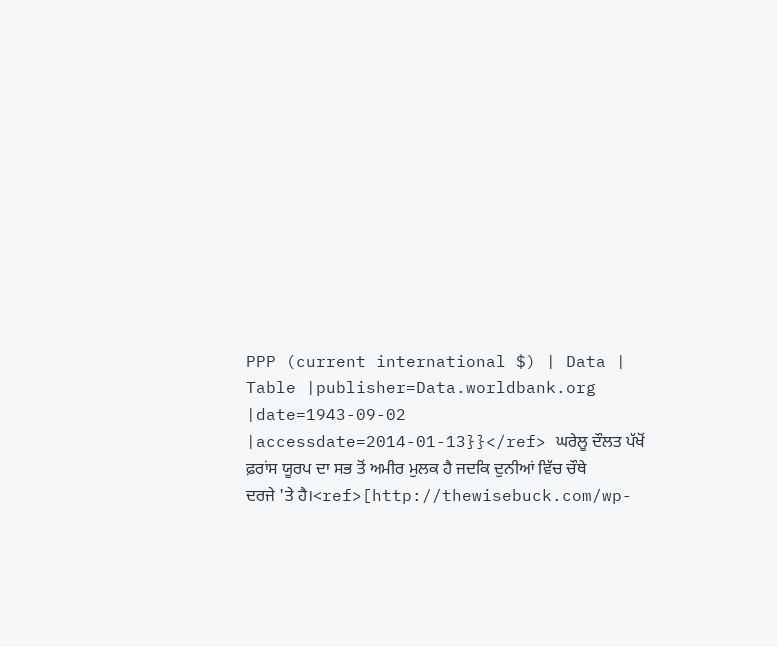PPP (current international $) | Data | Table |publisher=Data.worldbank.org |date=1943-09-02 |accessdate=2014-01-13}}</ref> ਘਰੇਲੂ ਦੌਲਤ ਪੱਖੋਂ ਫ਼ਰਾਂਸ ਯੂਰਪ ਦਾ ਸਭ ਤੋਂ ਅਮੀਰ ਮੁਲਕ ਹੈ ਜਦਕਿ ਦੁਨੀਆਂ ਵਿੱਚ ਚੌਥੇ ਦਰਜੇ 'ਤੇ ਹੈ।<ref>[http://thewisebuck.com/wp-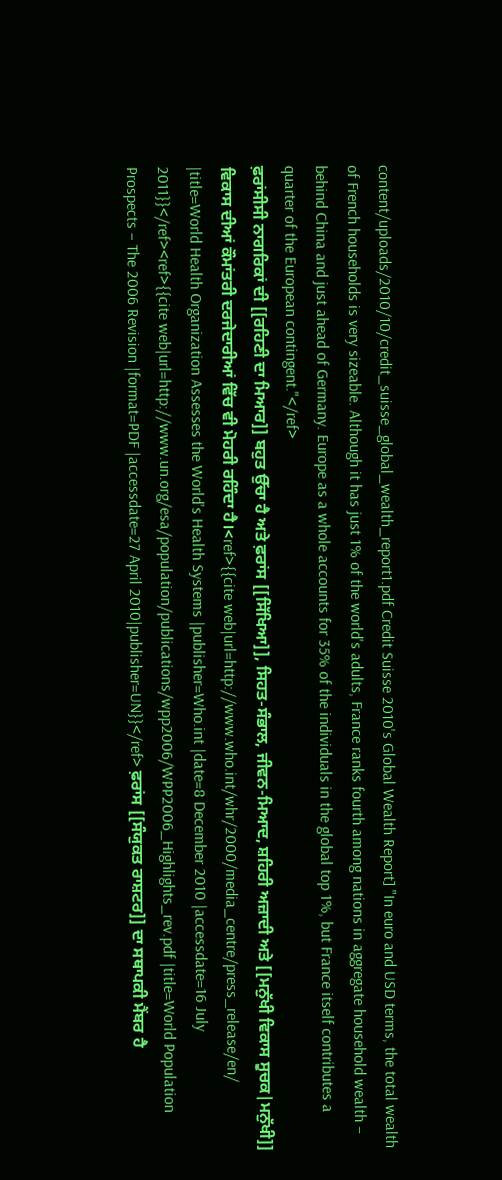content/uploads/2010/10/credit_suisse_global_wealth_report1.pdf Credit Suisse 2010's Global Wealth Report] "In euro and USD terms, the total wealth of French households is very sizeable. Although it has just 1% of the world's adults, France ranks fourth among nations in aggregate household wealth – behind China and just ahead of Germany. Europe as a whole accounts for 35% of the individuals in the global top 1%, but France itself contributes a quarter of the European contingent."</ref>
ਫ਼ਰਾਂਸੀਸੀ ਨਾਗਰਿਕਾਂ ਦੀ [[ਰਹਿਣੀ ਦਾ ਮਿਆਰ]] ਬਹੁਤ ਉੱਚਾ ਹੈ ਅਤੇ ਫ਼ਰਾਂਸ [[ਸਿੱਖਿਆ]], ਸਿਹਤ-ਸੰਭਾਲ, ਜੀਵਨ-ਮਿਆਦ, ਸ਼ਹਿਰੀ ਅਜ਼ਾਦੀ ਅਤੇ [[ਮਨੁੱਖੀ ਵਿਕਾਸ ਸੂਚਕ|ਮਨੁੱਖੀ]] ਵਿਕਾਸ ਦੀਆਂ ਕੌਮਾਂਤਰੀ ਦਰਜੇਦਾਰੀਆਂ ਵਿੱਚ ਵੀ ਮੋਹਰੀ ਰਹਿੰਦਾ ਹੈ।<ref>{{cite web|url=http://www.who.int/whr/2000/media_centre/press_release/en/ |title=World Health Organization Assesses the World's Health Systems |publisher=Who.int |date=8 December 2010 |accessdate=16 July 2011}}</ref><ref>{{cite web|url=http://www.un.org/esa/population/publications/wpp2006/WPP2006_Highlights_rev.pdf |title=World Population Prospects – The 2006 Revision |format=PDF |accessdate=27 April 2010|publisher=UN}}</ref> ਫ਼ਰਾਂਸ [[ਸੰਯੁਕਤ ਰਾਸ਼ਟਰ]] ਦਾ ਸਥਾਪਕੀ ਮੈਂਬਰ ਹੈ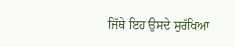ਜਿੱਥੇ ਇਹ ਉਸਦੇ ਸੁਰੱਖਿਆ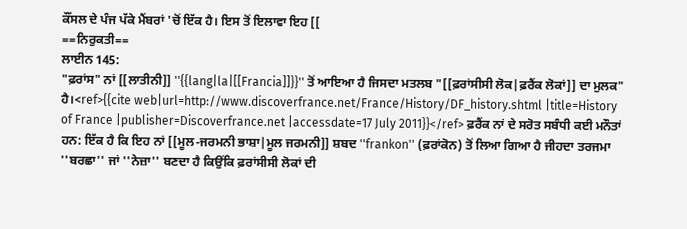ਕੌਂਸਲ ਦੇ ਪੰਜ ਪੱਕੇ ਮੈਂਬਰਾਂ 'ਚੋਂ ਇੱਕ ਹੈ। ਇਸ ਤੋਂ ਇਲਾਵਾ ਇਹ [[
==ਨਿਰੁਕਤੀ==
ਲਾਈਨ 145:
"ਫ਼ਰਾਂਸ" ਨਾਂ [[ਲਾਤੀਨੀ]] ''{{lang|la|[[Francia]]}}'' ਤੋਂ ਆਇਆ ਹੈ ਜਿਸਦਾ ਮਤਲਬ "[[ਫ਼ਰਾਂਸੀਸੀ ਲੋਕ|ਫ਼ਰੈਂਕ ਲੋਕਾਂ]] ਦਾ ਮੁਲਕ" ਹੈ।<ref>{{cite web|url=http://www.discoverfrance.net/France/History/DF_history.shtml |title=History of France |publisher=Discoverfrance.net |accessdate=17 July 2011}}</ref> ਫ਼ਰੈਂਕ ਨਾਂ ਦੇ ਸਰੋਤ ਸਬੰਧੀ ਕਈ ਮਨੌਤਾਂ ਹਨ: ਇੱਕ ਹੈ ਕਿ ਇਹ ਨਾਂ [[ਮੂਲ-ਜਰਮਨੀ ਭਾਸ਼ਾ|ਮੂਲ ਜਰਮਨੀ]] ਸ਼ਬਦ ''frankon'' (ਫ਼ਰਾਂਕੋਨ) ਤੋਂ ਲਿਆ ਗਿਆ ਹੈ ਜੀਹਦਾ ਤਰਜਮਾ ''ਬਰਛਾ'' ਜਾਂ ''ਨੇਜ਼ਾ'' ਬਣਦਾ ਹੈ ਕਿਉਂਕਿ ਫ਼ਰਾਂਸੀਸੀ ਲੋਕਾਂ ਦੀ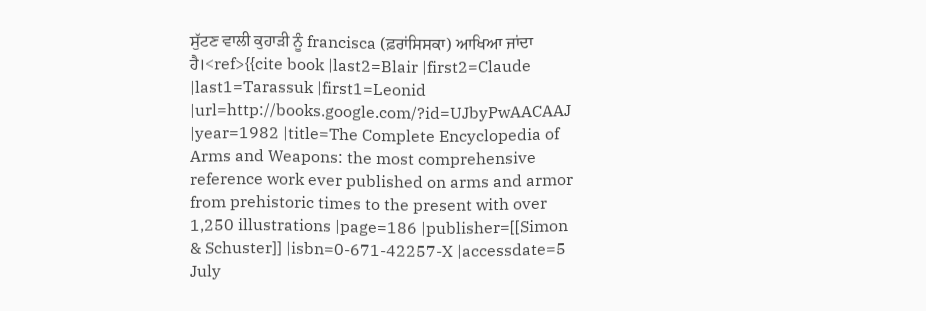ਸੁੱਟਣ ਵਾਲੀ ਕੁਹਾੜੀ ਨੂੰ francisca (ਫ਼ਰਾਂਸਿਸਕਾ) ਆਖਿਆ ਜਾਂਦਾ ਹੈ।<ref>{{cite book |last2=Blair |first2=Claude |last1=Tarassuk |first1=Leonid |url=http://books.google.com/?id=UJbyPwAACAAJ |year=1982 |title=The Complete Encyclopedia of Arms and Weapons: the most comprehensive reference work ever published on arms and armor from prehistoric times to the present with over 1,250 illustrations |page=186 |publisher=[[Simon & Schuster]] |isbn=0-671-42257-X |accessdate=5 July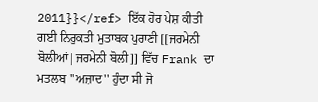2011}}</ref> ਇੱਕ ਹੋਰ ਪੇਸ਼ ਕੀਤੀ ਗਈ ਨਿਰੁਕਤੀ ਮੁਤਾਬਕ ਪੁਰਾਣੀ [[ਜਰਮੇਨੀ ਬੋਲੀਆਂ|ਜਰਮੇਨੀ ਬੋਲੀ]] ਵਿੱਚ Frank ਦਾ ਮਤਲਬ ''ਅਜ਼ਾਦ'' ਹੁੰਦਾ ਸੀ ਜੋ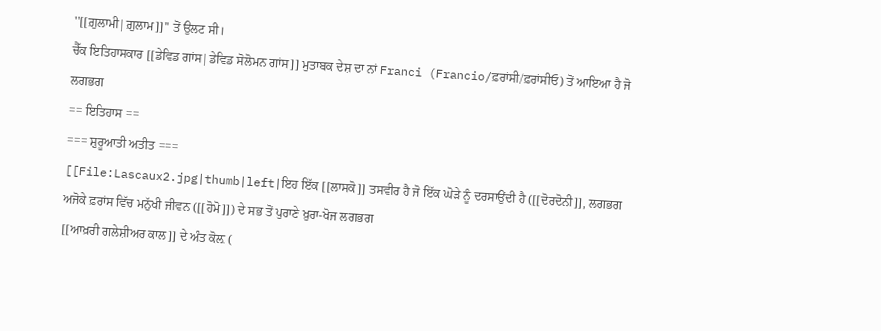''[[ਗ਼ੁਲਾਮੀ|ਗ਼ੁਲਾਮ]]'' ਤੋਂ ਉਲਟ ਸੀ।
ਚੈੱਕ ਇਤਿਹਾਸਕਾਰ [[ਡੇਵਿਡ ਗਾਂਸ|ਡੇਵਿਡ ਸੋਲੋਮਨ ਗਾਂਸ]] ਮੁਤਾਬਕ ਦੇਸ਼ ਦਾ ਨਾਂ Franci (Francio/ਫ਼ਰਾਂਸੀ/ਫ਼ਰਾਂਸੀਓ) ਤੋਂ ਆਇਆ ਹੈ ਜੋ ਲਗਭਗ
== ਇਤਿਹਾਸ ==
=== ਸ਼ੁਰੂਆਤੀ ਅਤੀਤ ===
[[File:Lascaux2.jpg|thumb|left|ਇਹ ਇੱਕ [[ਲਾਸਕੋ]] ਤਸਵੀਰ ਹੈ ਜੋ ਇੱਕ ਘੋੜੇ ਨੂੰ ਦਰਸਾਉਂਦੀ ਹੈ ([[ਦੋਰਦੋਨੀ]], ਲਗਭਗ
ਅਜੋਕੇ ਫ਼ਰਾਂਸ ਵਿੱਚ ਮਨੁੱਖੀ ਜੀਵਨ ([[ਹੋਮੋ]]) ਦੇ ਸਭ ਤੋਂ ਪੁਰਾਣੇ ਖ਼ੁਰਾ-ਖੋਜ ਲਗਭਗ
[[ਆਖ਼ਰੀ ਗਲੇਸ਼ੀਅਰ ਕਾਲ]] ਦੇ ਅੰਤ ਕੋਲ਼ (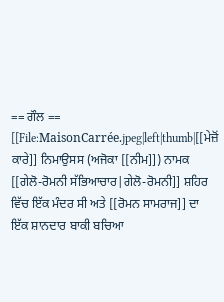== ਗੌਲ ==
[[File:MaisonCarrée.jpeg|left|thumb|[[ਮੇਜ਼ੋਂ ਕਾਰੇ]] ਨਿਮਾਉਸਸ (ਅਜੋਕਾ [[ਨੀਮ]]) ਨਾਮਕ [[ਗੇਲੋ-ਰੋਮਨੀ ਸੱਭਿਆਚਾਰ|ਗੇਲੋ-ਰੋਮਨੀ]] ਸ਼ਹਿਰ ਵਿੱਚ ਇੱਕ ਮੰਦਰ ਸੀ ਅਤੇ [[ਰੋਮਨ ਸਾਮਰਾਜ]] ਦਾ ਇੱਕ ਸ਼ਾਨਦਾਰ ਬਾਕੀ ਬਚਿਆ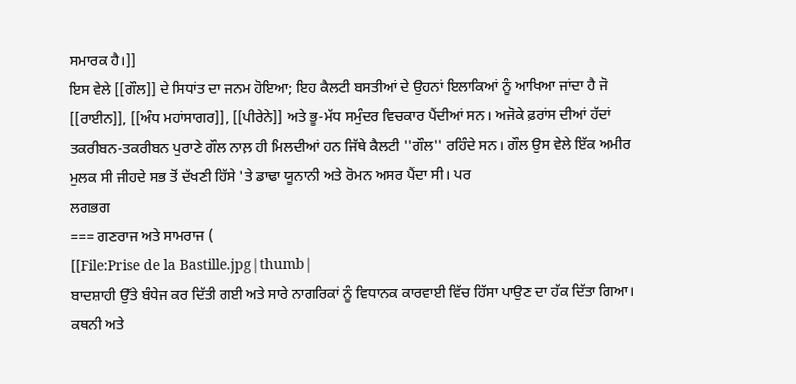ਸਮਾਰਕ ਹੈ।]]
ਇਸ ਵੇਲੇ [[ਗੌਲ]] ਦੇ ਸਿਧਾਂਤ ਦਾ ਜਨਮ ਹੋਇਆ; ਇਹ ਕੈਲਟੀ ਬਸਤੀਆਂ ਦੇ ਉਹਨਾਂ ਇਲਾਕਿਆਂ ਨੂੰ ਆਖਿਆ ਜਾਂਦਾ ਹੈ ਜੋ [[ਰਾਈਨ]], [[ਅੰਧ ਮਹਾਂਸਾਗਰ]], [[ਪੀਰੇਨੇ]] ਅਤੇ ਭੂ-ਮੱਧ ਸਮੁੰਦਰ ਵਿਚਕਾਰ ਪੈਂਦੀਆਂ ਸਨ। ਅਜੋਕੇ ਫ਼ਰਾਂਸ ਦੀਆਂ ਹੱਦਾਂ ਤਕਰੀਬਨ-ਤਕਰੀਬਨ ਪੁਰਾਣੇ ਗੌਲ ਨਾਲ਼ ਹੀ ਮਿਲਦੀਆਂ ਹਨ ਜਿੱਥੇ ਕੈਲਟੀ ''ਗੌਲ'' ਰਹਿੰਦੇ ਸਨ। ਗੌਲ ਉਸ ਵੇਲੇ ਇੱਕ ਅਮੀਰ ਮੁਲਕ ਸੀ ਜੀਹਦੇ ਸਭ ਤੋਂ ਦੱਖਣੀ ਹਿੱਸੇ 'ਤੇ ਡਾਢਾ ਯੂਨਾਨੀ ਅਤੇ ਰੋਮਨ ਅਸਰ ਪੈਂਦਾ ਸੀ। ਪਰ
ਲਗਭਗ
=== ਗਣਰਾਜ ਅਤੇ ਸਾਮਰਾਜ (
[[File:Prise de la Bastille.jpg|thumb|
ਬਾਦਸ਼ਾਹੀ ਉੱਤੇ ਬੰਧੇਜ ਕਰ ਦਿੱਤੀ ਗਈ ਅਤੇ ਸਾਰੇ ਨਾਗਰਿਕਾਂ ਨੂੰ ਵਿਧਾਨਕ ਕਾਰਵਾਈ ਵਿੱਚ ਹਿੱਸਾ ਪਾਉਣ ਦਾ ਹੱਕ ਦਿੱਤਾ ਗਿਆ। ਕਥਨੀ ਅਤੇ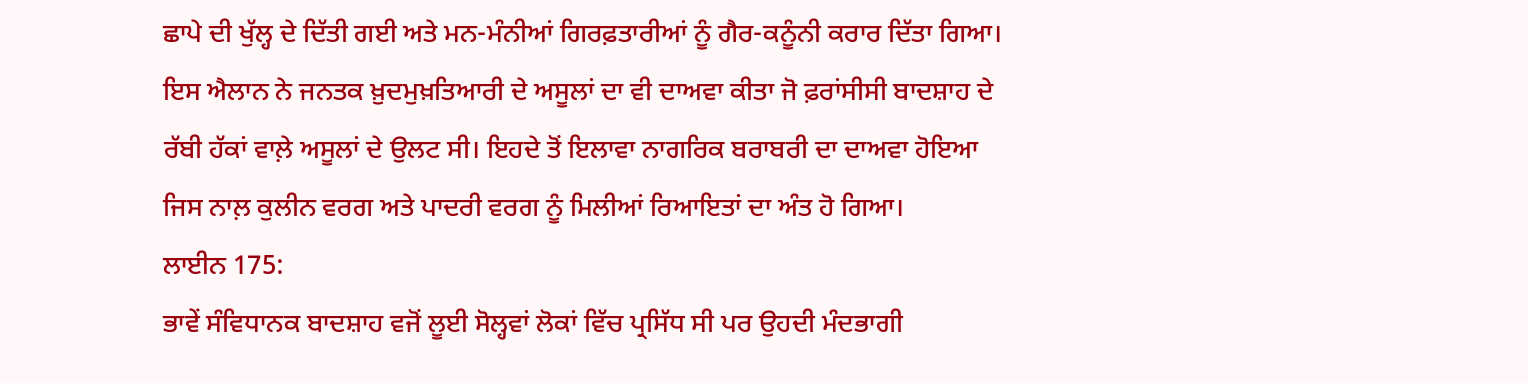ਛਾਪੇ ਦੀ ਖੁੱਲ੍ਹ ਦੇ ਦਿੱਤੀ ਗਈ ਅਤੇ ਮਨ-ਮੰਨੀਆਂ ਗਿਰਫ਼ਤਾਰੀਆਂ ਨੂੰ ਗੈਰ-ਕਨੂੰਨੀ ਕਰਾਰ ਦਿੱਤਾ ਗਿਆ। ਇਸ ਐਲਾਨ ਨੇ ਜਨਤਕ ਖ਼ੁਦਮੁਖ਼ਤਿਆਰੀ ਦੇ ਅਸੂਲਾਂ ਦਾ ਵੀ ਦਾਅਵਾ ਕੀਤਾ ਜੋ ਫ਼ਰਾਂਸੀਸੀ ਬਾਦਸ਼ਾਹ ਦੇ ਰੱਬੀ ਹੱਕਾਂ ਵਾਲ਼ੇ ਅਸੂਲਾਂ ਦੇ ਉਲਟ ਸੀ। ਇਹਦੇ ਤੋਂ ਇਲਾਵਾ ਨਾਗਰਿਕ ਬਰਾਬਰੀ ਦਾ ਦਾਅਵਾ ਹੋਇਆ ਜਿਸ ਨਾਲ਼ ਕੁਲੀਨ ਵਰਗ ਅਤੇ ਪਾਦਰੀ ਵਰਗ ਨੂੰ ਮਿਲੀਆਂ ਰਿਆਇਤਾਂ ਦਾ ਅੰਤ ਹੋ ਗਿਆ।
ਲਾਈਨ 175:
ਭਾਵੇਂ ਸੰਵਿਧਾਨਕ ਬਾਦਸ਼ਾਹ ਵਜੋਂ ਲੂਈ ਸੋਲ੍ਹਵਾਂ ਲੋਕਾਂ ਵਿੱਚ ਪ੍ਰਸਿੱਧ ਸੀ ਪਰ ਉਹਦੀ ਮੰਦਭਾਗੀ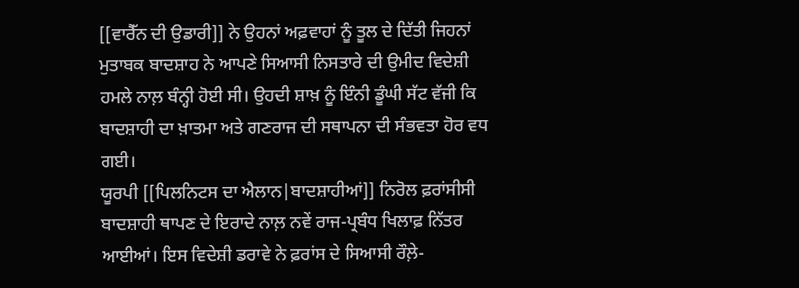[[ਵਾਰੈੱਨ ਦੀ ਉਡਾਰੀ]] ਨੇ ਉਹਨਾਂ ਅਫ਼ਵਾਹਾਂ ਨੂੰ ਤੂਲ ਦੇ ਦਿੱਤੀ ਜਿਹਨਾਂ ਮੁਤਾਬਕ ਬਾਦਸ਼ਾਹ ਨੇ ਆਪਣੇ ਸਿਆਸੀ ਨਿਸਤਾਰੇ ਦੀ ਉਮੀਦ ਵਿਦੇਸ਼ੀ ਹਮਲੇ ਨਾਲ਼ ਬੰਨ੍ਹੀ ਹੋਈ ਸੀ। ਉਹਦੀ ਸ਼ਾਖ਼ ਨੂੰ ਇੰਨੀ ਡੂੰਘੀ ਸੱਟ ਵੱਜੀ ਕਿ ਬਾਦਸ਼ਾਹੀ ਦਾ ਖ਼ਾਤਮਾ ਅਤੇ ਗਣਰਾਜ ਦੀ ਸਥਾਪਨਾ ਦੀ ਸੰਭਵਤਾ ਹੋਰ ਵਧ ਗਈ।
ਯੂਰਪੀ [[ਪਿਲਨਿਟਸ ਦਾ ਐਲਾਨ|ਬਾਦਸ਼ਾਹੀਆਂ]] ਨਿਰੋਲ ਫ਼ਰਾਂਸੀਸੀ ਬਾਦਸ਼ਾਹੀ ਥਾਪਣ ਦੇ ਇਰਾਦੇ ਨਾਲ਼ ਨਵੇਂ ਰਾਜ-ਪ੍ਰਬੰਧ ਖਿਲਾਫ਼ ਨਿੱਤਰ ਆਈਆਂ। ਇਸ ਵਿਦੇਸ਼ੀ ਡਰਾਵੇ ਨੇ ਫ਼ਰਾਂਸ ਦੇ ਸਿਆਸੀ ਰੌਲ਼ੇ-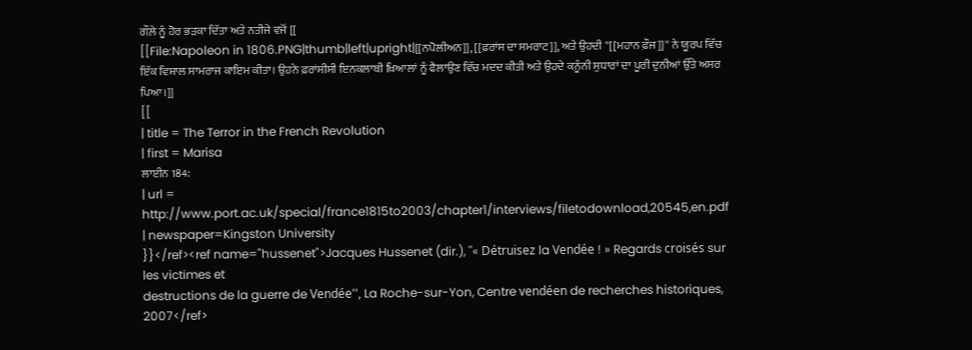ਗੌਲ਼ੇ ਨੂੰ ਹੋਰ ਭੜਕਾ ਦਿੱਤਾ ਅਤੇ ਨਤੀਜੇ ਵਜੋਂ [[
[[File:Napoleon in 1806.PNG|thumb|left|upright|[[ਨਪੋਲੀਅਨ]], [[ਫ਼ਰਾਂਸ ਦਾ ਸਮਰਾਟ]], ਅਤੇ ਉਹਦੀ ''[[ਮਹਾਨ ਫ਼ੌਜ]]'' ਨੇ ਯੂਰਪ ਵਿੱਚ ਇੱਕ ਵਿਸ਼ਾਲ ਸਾਮਰਾਜ ਕਾਇਮ ਕੀਤਾ। ਉਹਨੇ ਫ਼ਰਾਂਸੀਸੀ ਇਨਕਲਾਬੀ ਖ਼ਿਆਲਾਂ ਨੂੰ ਫੈਲਾਉਣ ਵਿੱਚ ਮਦਦ ਕੀਤੀ ਅਤੇ ਉਹਦੇ ਕਨੂੰਨੀ ਸੁਧਾਰਾਂ ਦਾ ਪੂਰੀ ਦੁਨੀਆਂ ਉੱਤੇ ਅਸਰ ਪਿਆ।]]
[[
| title = The Terror in the French Revolution
| first = Marisa
ਲਾਈਨ 184:
| url = http://www.port.ac.uk/special/france1815to2003/chapter1/interviews/filetodownload,20545,en.pdf
| newspaper=Kingston University
}}</ref><ref name="hussenet">Jacques Hussenet (dir.), ''« Détruisez la Vendée ! » Regards croisés sur les victimes et
destructions de la guerre de Vendée'', La Roche-sur-Yon, Centre vendéen de recherches historiques, 2007</ref>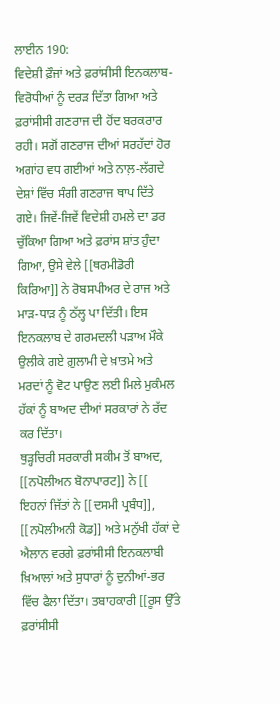ਲਾਈਨ 190:
ਵਿਦੇਸ਼ੀ ਫ਼ੌਜਾਂ ਅਤੇ ਫ਼ਰਾਂਸੀਸੀ ਇਨਕਲਾਬ-ਵਿਰੋਧੀਆਂ ਨੂੰ ਦਰੜ ਦਿੱਤਾ ਗਿਆ ਅਤੇ ਫ਼ਰਾਂਸੀਸੀ ਗਣਰਾਜ ਦੀ ਹੋਂਦ ਬਰਕਰਾਰ ਰਹੀ। ਸਗੋਂ ਗਣਰਾਜ ਦੀਆਂ ਸਰਹੱਦਾਂ ਹੋਰ ਅਗਾਂਹ ਵਧ ਗਈਆਂ ਅਤੇ ਨਾਲ਼-ਲੱਗਦੇ ਦੇਸ਼ਾਂ ਵਿੱਚ ਸੰਗੀ ਗਣਰਾਜ ਥਾਪ ਦਿੱਤੇ ਗਏ। ਜਿਵੇਂ-ਜਿਵੇਂ ਵਿਦੇਸ਼ੀ ਹਮਲੇ ਦਾ ਡਰ ਚੁੱਕਿਆ ਗਿਆ ਅਤੇ ਫ਼ਰਾਂਸ ਸ਼ਾਂਤ ਹੁੰਦਾ ਗਿਆ, ਉਸੇ ਵੇਲੇ [[ਥਰਮੀਡੋਰੀ ਕਿਰਿਆ]] ਨੇ ਰੋਬਸਪੀਅਰ ਦੇ ਰਾਜ ਅਤੇ ਮਾੜ-ਧਾੜ ਨੂੰ ਠੱਲ੍ਹ ਪਾ ਦਿੱਤੀ। ਇਸ ਇਨਕਲਾਬ ਦੇ ਗਰਮਦਲੀ ਪੜਾਅ ਮੌਕੇ ਉਲੀਕੇ ਗਏ ਗ਼ੁਲਾਮੀ ਦੇ ਖ਼ਾਤਮੇ ਅਤੇ ਮਰਦਾਂ ਨੂੰ ਵੋਟ ਪਾਉਣ ਲਈ ਮਿਲੇ ਮੁਕੰਮਲ ਹੱਕਾਂ ਨੂੰ ਬਾਅਦ ਦੀਆਂ ਸਰਕਾਰਾਂ ਨੇ ਰੱਦ ਕਰ ਦਿੱਤਾ।
ਥੁੜ੍ਹਚਿਰੀ ਸਰਕਾਰੀ ਸਕੀਮ ਤੋਂ ਬਾਅਦ, [[ਨਪੋਲੀਅਨ ਬੋਨਾਪਾਰਟ]] ਨੇ [[
ਇਹਨਾਂ ਜਿੱਤਾਂ ਨੇ [[ਦਸਮੀ ਪ੍ਰਬੰਧ]], [[ਨਪੋਲੀਅਨੀ ਕੋਡ]] ਅਤੇ ਮਨੁੱਖੀ ਹੱਕਾਂ ਦੇ ਐਲਾਨ ਵਰਗੇ ਫ਼ਰਾਂਸੀਸੀ ਇਨਕਲਾਬੀ ਖ਼ਿਆਲਾਂ ਅਤੇ ਸੁਧਾਰਾਂ ਨੂੰ ਦੁਨੀਆਂ-ਭਰ ਵਿੱਚ ਫੈਲਾ ਦਿੱਤਾ। ਤਬਾਹਕਾਰੀ [[ਰੂਸ ਉੱਤੇ ਫ਼ਰਾਂਸੀਸੀ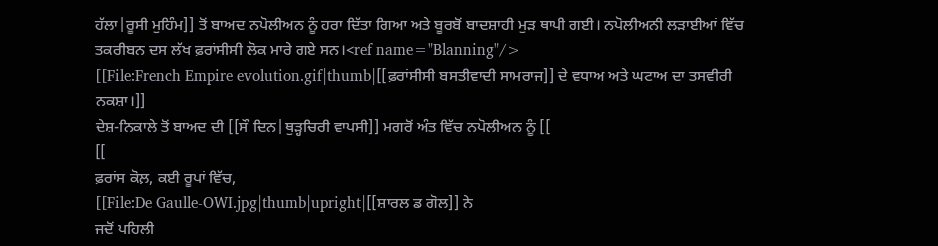ਹੱਲਾ|ਰੂਸੀ ਮੁਹਿੰਮ]] ਤੋਂ ਬਾਅਦ ਨਪੋਲੀਅਨ ਨੂੰ ਹਰਾ ਦਿੱਤਾ ਗਿਆ ਅਤੇ ਬੂਰਬੋਂ ਬਾਦਸ਼ਾਹੀ ਮੁੜ ਥਾਪੀ ਗਈ। ਨਪੋਲੀਅਨੀ ਲੜਾਈਆਂ ਵਿੱਚ ਤਕਰੀਬਨ ਦਸ ਲੱਖ ਫ਼ਰਾਂਸੀਸੀ ਲੋਕ ਮਾਰੇ ਗਏ ਸਨ।<ref name="Blanning"/>
[[File:French Empire evolution.gif|thumb|[[ਫ਼ਰਾਂਸੀਸੀ ਬਸਤੀਵਾਦੀ ਸਾਮਰਾਜ]] ਦੇ ਵਧਾਅ ਅਤੇ ਘਟਾਅ ਦਾ ਤਸਵੀਰੀ ਨਕਸ਼ਾ।]]
ਦੇਸ਼-ਨਿਕਾਲੇ ਤੋਂ ਬਾਅਦ ਦੀ [[ਸੌ ਦਿਨ|ਥੁੜ੍ਹਚਿਰੀ ਵਾਪਸੀ]] ਮਗਰੋਂ ਅੰਤ ਵਿੱਚ ਨਪੋਲੀਅਨ ਨੂੰ [[
[[
ਫ਼ਰਾਂਸ ਕੋਲ਼, ਕਈ ਰੂਪਾਂ ਵਿੱਚ,
[[File:De Gaulle-OWI.jpg|thumb|upright|[[ਸ਼ਾਰਲ ਡ ਗੋਲ]] ਨੇ
ਜਦੋਂ ਪਹਿਲੀ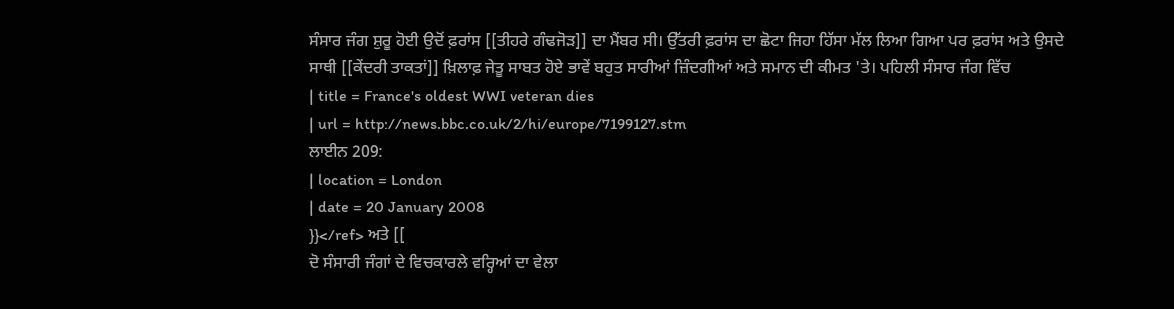ਸੰਸਾਰ ਜੰਗ ਸ਼ੁਰੂ ਹੋਈ ਉਦੋਂ ਫ਼ਰਾਂਸ [[ਤੀਹਰੇ ਗੰਢਜੋੜ]] ਦਾ ਮੈਂਬਰ ਸੀ। ਉੱਤਰੀ ਫ਼ਰਾਂਸ ਦਾ ਛੋਟਾ ਜਿਹਾ ਹਿੱਸਾ ਮੱਲ ਲਿਆ ਗਿਆ ਪਰ ਫ਼ਰਾਂਸ ਅਤੇ ਉਸਦੇ ਸਾਥੀ [[ਕੇਂਦਰੀ ਤਾਕਤਾਂ]] ਖ਼ਿਲਾਫ਼ ਜੇਤੂ ਸਾਬਤ ਹੋਏ ਭਾਵੇਂ ਬਹੁਤ ਸਾਰੀਆਂ ਜ਼ਿੰਦਗੀਆਂ ਅਤੇ ਸਮਾਨ ਦੀ ਕੀਮਤ 'ਤੇ। ਪਹਿਲੀ ਸੰਸਾਰ ਜੰਗ ਵਿੱਚ
| title = France's oldest WWI veteran dies
| url = http://news.bbc.co.uk/2/hi/europe/7199127.stm
ਲਾਈਨ 209:
| location = London
| date = 20 January 2008
}}</ref> ਅਤੇ [[
ਦੋ ਸੰਸਾਰੀ ਜੰਗਾਂ ਦੇ ਵਿਚਕਾਰਲੇ ਵਰ੍ਹਿਆਂ ਦਾ ਵੇਲਾ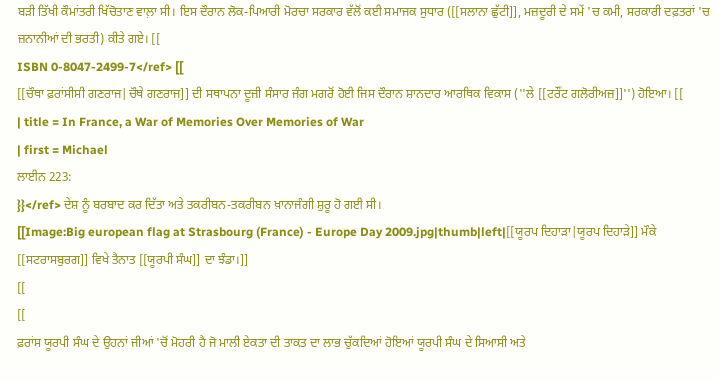ਬੜੀ ਤਿੱਖੀ ਕੌਮਾਂਤਰੀ ਖਿੱਚੋਤਾਣ ਵਾਲ਼ਾ ਸੀ। ਇਸ ਦੌਰਾਨ ਲੋਕ-ਪਿਆਰੀ ਮੋਰਚਾ ਸਰਕਾਰ ਵੱਲੋਂ ਕਈ ਸਮਾਜਕ ਸੁਧਾਰ ([[ਸਲਾਨਾ ਛੁੱਟੀ]], ਮਜ਼ਦੂਰੀ ਦੇ ਸਮੇਂ 'ਚ ਕਮੀ, ਸਰਕਾਰੀ ਦਫ਼ਤਰਾਂ 'ਚ ਜ਼ਨਾਨੀਆਂ ਦੀ ਭਰਤੀ) ਕੀਤੇ ਗਏ। [[
ISBN 0-8047-2499-7</ref> [[
[[ਚੌਥਾ ਫ਼ਰਾਂਸੀਸੀ ਗਣਰਾਜ|ਚੌਥੇ ਗਣਰਾਜ]] ਦੀ ਸਥਾਪਨਾ ਦੂਜੀ ਸੰਸਾਰ ਜੰਗ ਮਗਰੋਂ ਹੋਈ ਜਿਸ ਦੌਰਾਨ ਸ਼ਾਨਦਾਰ ਆਰਥਿਕ ਵਿਕਾਸ (''ਲੇ [[ਟਰੌਂਟ ਗਲੋਰੀਅਜ਼]]'') ਹੋਇਆ। [[
| title = In France, a War of Memories Over Memories of War
| first = Michael
ਲਾਈਨ 223:
}}</ref> ਦੇਸ਼ ਨੂੰ ਬਰਬਾਦ ਕਰ ਦਿੱਤਾ ਅਤੇ ਤਕਰੀਬਨ-ਤਕਰੀਬਨ ਖ਼ਾਨਾਜੰਗੀ ਸ਼ੁਰੂ ਹੋ ਗਈ ਸੀ।
[[Image:Big european flag at Strasbourg (France) - Europe Day 2009.jpg|thumb|left|[[ਯੂਰਪ ਦਿਹਾੜਾ|ਯੂਰਪ ਦਿਹਾੜੇ]] ਮੌਕੇ [[ਸਟਰਾਸਬੁਰਗ]] ਵਿਖੇ ਤੈਨਾਤ [[ਯੂਰਪੀ ਸੰਘ]] ਦਾ ਝੰਡਾ।]]
[[
[[
ਫ਼ਰਾਂਸ ਯੂਰਪੀ ਸੰਘ ਦੇ ਉਹਨਾਂ ਜੀਆਂ 'ਚੋਂ ਮੋਹਰੀ ਹੈ ਜੋ ਮਾਲੀ ਏਕਤਾ ਦੀ ਤਾਕਤ ਦਾ ਲਾਭ ਚੁੱਕਦਿਆਂ ਹੋਇਆਂ ਯੂਰਪੀ ਸੰਘ ਦੇ ਸਿਆਸੀ ਅਤੇ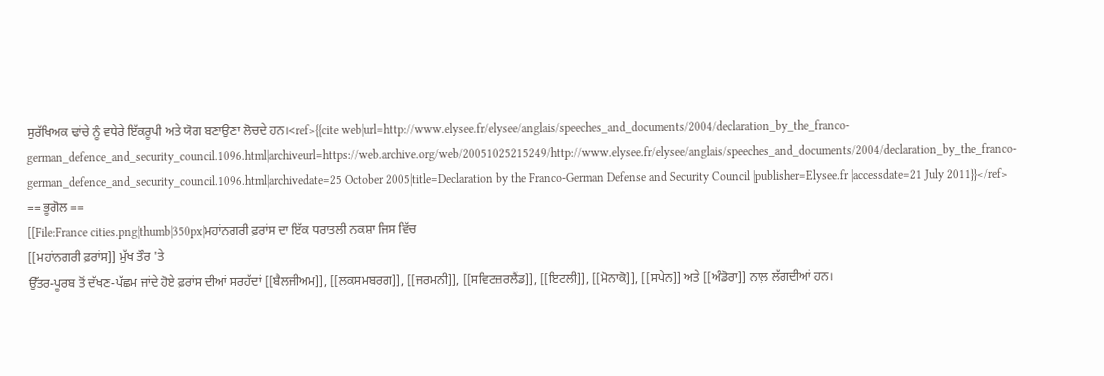ਸੁਰੱਖਿਅਕ ਢਾਂਚੇ ਨੂੰ ਵਧੇਰੇ ਇੱਕਰੂਪੀ ਅਤੇ ਯੋਗ ਬਣਾਉਣਾ ਲੋਚਦੇ ਹਨ।<ref>{{cite web|url=http://www.elysee.fr/elysee/anglais/speeches_and_documents/2004/declaration_by_the_franco-german_defence_and_security_council.1096.html|archiveurl=https://web.archive.org/web/20051025215249/http://www.elysee.fr/elysee/anglais/speeches_and_documents/2004/declaration_by_the_franco-german_defence_and_security_council.1096.html|archivedate=25 October 2005|title=Declaration by the Franco-German Defense and Security Council |publisher=Elysee.fr |accessdate=21 July 2011}}</ref>
== ਭੂਗੋਲ ==
[[File:France cities.png|thumb|350px|ਮਹਾਂਨਗਰੀ ਫ਼ਰਾਂਸ ਦਾ ਇੱਕ ਧਰਾਤਲੀ ਨਕਸ਼ਾ ਜਿਸ ਵਿੱਚ
[[ਮਹਾਂਨਗਰੀ ਫ਼ਰਾਂਸ]] ਮੁੱਖ ਤੌਰ 'ਤੇ
ਉੱਤਰ-ਪੂਰਬ ਤੋਂ ਦੱਖਣ-ਪੱਛਮ ਜਾਂਦੇ ਹੋਏ ਫ਼ਰਾਂਸ ਦੀਆਂ ਸਰਹੱਦਾਂ [[ਬੈਲਜੀਅਮ]], [[ਲਕਸਮਬਰਗ]], [[ਜਰਮਨੀ]], [[ਸਵਿਟਜ਼ਰਲੈਂਡ]], [[ਇਟਲੀ]], [[ਮੋਨਾਕੋ]], [[ਸਪੇਨ]] ਅਤੇ [[ਅੰਡੋਰਾ]] ਨਾਲ਼ ਲੱਗਦੀਆਂ ਹਨ।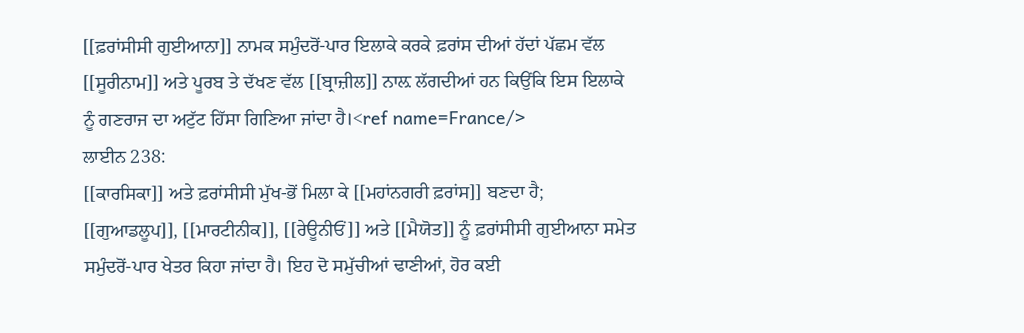[[ਫ਼ਰਾਂਸੀਸੀ ਗੁਈਆਨਾ]] ਨਾਮਕ ਸਮੁੰਦਰੋਂ-ਪਾਰ ਇਲਾਕੇ ਕਰਕੇ ਫ਼ਰਾਂਸ ਦੀਆਂ ਹੱਦਾਂ ਪੱਛਮ ਵੱਲ [[ਸੂਰੀਨਾਮ]] ਅਤੇ ਪੂਰਬ ਤੇ ਦੱਖਣ ਵੱਲ [[ਬ੍ਰਾਜ਼ੀਲ]] ਨਾਲ਼ ਲੱਗਦੀਆਂ ਹਨ ਕਿਉਂਕਿ ਇਸ ਇਲਾਕੇ ਨੂੰ ਗਣਰਾਜ ਦਾ ਅਟੁੱਟ ਹਿੱਸਾ ਗਿਣਿਆ ਜਾਂਦਾ ਹੈ।<ref name=France/>
ਲਾਈਨ 238:
[[ਕਾਰਸਿਕਾ]] ਅਤੇ ਫ਼ਰਾਂਸੀਸੀ ਮੁੱਖ-ਭੋਂ ਮਿਲਾ ਕੇ [[ਮਹਾਂਨਗਰੀ ਫ਼ਰਾਂਸ]] ਬਣਦਾ ਹੈ; [[ਗੁਆਡਲੂਪ]], [[ਮਾਰਟੀਨੀਕ]], [[ਰੇਊਨੀਓਂ]] ਅਤੇ [[ਮੈਯੋਤ]] ਨੂੰ ਫ਼ਰਾਂਸੀਸੀ ਗੁਈਆਨਾ ਸਮੇਤ ਸਮੁੰਦਰੋਂ-ਪਾਰ ਖੇਤਰ ਕਿਹਾ ਜਾਂਦਾ ਹੈ। ਇਹ ਦੋ ਸਮੁੱਚੀਆਂ ਢਾਣੀਆਂ, ਹੋਰ ਕਈ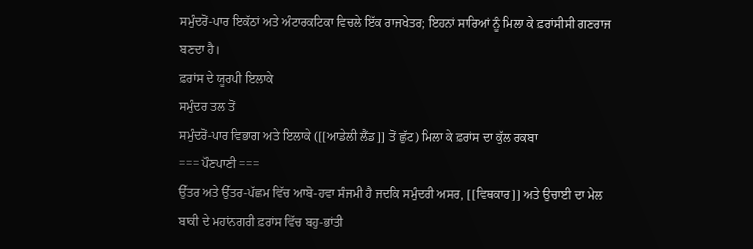ਸਮੁੰਦਰੋਂ-ਪਾਰ ਇਕੱਠਾਂ ਅਤੇ ਅੰਟਾਰਕਟਿਕਾ ਵਿਚਲੇ ਇੱਕ ਰਾਜਖੇਤਰ; ਇਹਨਾਂ ਸਾਰਿਆਂ ਨੂੰ ਮਿਲਾ ਕੇ ਫ਼ਰਾਂਸੀਸੀ ਗਣਰਾਜ ਬਣਦਾ ਹੈ।
ਫ਼ਰਾਂਸ ਦੇ ਯੂਰਪੀ ਇਲਾਕੇ
ਸਮੁੰਦਰ ਤਲ ਤੋਂ
ਸਮੁੰਦਰੋਂ-ਪਾਰ ਵਿਭਾਗ ਅਤੇ ਇਲਾਕੇ ([[ਆਡੇਲੀ ਲੈਂਡ]] ਤੋਂ ਛੁੱਟ) ਮਿਲਾ ਕੇ ਫ਼ਰਾਂਸ ਦਾ ਕੁੱਲ ਰਕਬਾ
=== ਪੌਣਪਾਣੀ ===
ਉੱਤਰ ਅਤੇ ਉੱਤਰ-ਪੱਛਮ ਵਿੱਚ ਆਬੋ-ਹਵਾ ਸੰਜਮੀ ਹੈ ਜਦਕਿ ਸਮੁੰਦਰੀ ਅਸਰ, [[ਵਿਥਕਾਰ]] ਅਤੇ ਉਚਾਈ ਦਾ ਮੇਲ ਬਾਕੀ ਦੇ ਮਹਾਂਨਗਰੀ ਫ਼ਰਾਂਸ ਵਿੱਚ ਬਹੁ-ਭਾਂਤੀ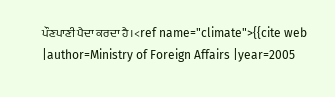ਪੌਣਪਾਣੀ ਪੈਦਾ ਕਰਦਾ ਹੈ।<ref name="climate">{{cite web |author=Ministry of Foreign Affairs |year=2005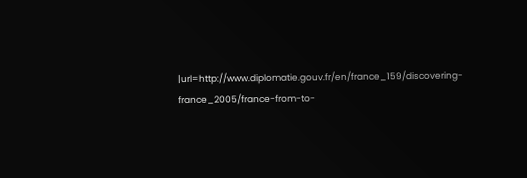|url=http://www.diplomatie.gouv.fr/en/france_159/discovering-france_2005/france-from-to-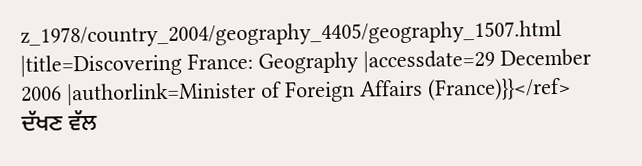z_1978/country_2004/geography_4405/geography_1507.html |title=Discovering France: Geography |accessdate=29 December 2006 |authorlink=Minister of Foreign Affairs (France)}}</ref> ਦੱਖਣ ਵੱਲ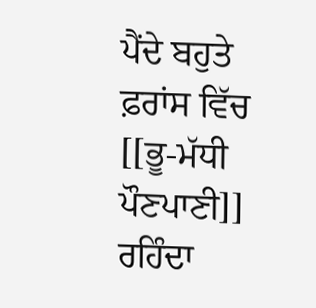ਪੈਂਦੇ ਬਹੁਤੇ ਫ਼ਰਾਂਸ ਵਿੱਚ [[ਭੂ-ਮੱਧੀ ਪੌਣਪਾਣੀ]] ਰਹਿੰਦਾ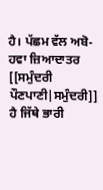ਹੈ। ਪੱਛਮ ਵੱਲ ਅਬੋ-ਹਵਾ ਜ਼ਿਆਦਾਤਰ [[ਸਮੁੰਦਰੀ ਪੌਣਪਾਣੀ|ਸਮੁੰਦਰੀ]] ਹੈ ਜਿੱਥੇ ਭਾਰੀ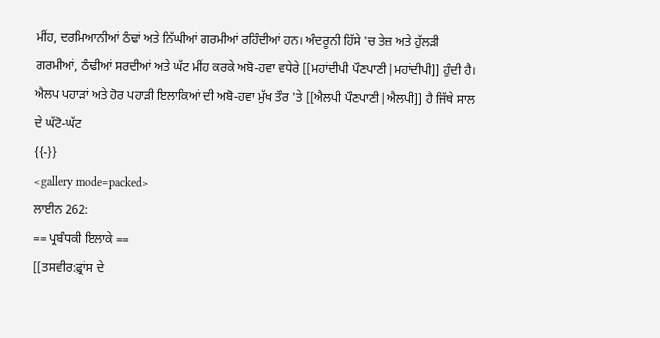ਮੀਂਹ, ਦਰਮਿਆਨੀਆਂ ਠੰਢਾਂ ਅਤੇ ਨਿੱਘੀਆਂ ਗਰਮੀਆਂ ਰਹਿੰਦੀਆਂ ਹਨ। ਅੰਦਰੂਨੀ ਹਿੱਸੇ 'ਚ ਤੇਜ਼ ਅਤੇ ਹੁੱਲੜੀ ਗਰਮੀਆਂ, ਠੰਢੀਆਂ ਸਰਦੀਆਂ ਅਤੇ ਘੱਟ ਮੀਂਹ ਕਰਕੇ ਅਬੋ-ਹਵਾ ਵਧੇਰੇ [[ਮਹਾਂਦੀਪੀ ਪੌਣਪਾਣੀ|ਮਹਾਂਦੀਪੀ]] ਹੁੰਦੀ ਹੈ। ਐਲਪ ਪਹਾੜਾਂ ਅਤੇ ਹੋਰ ਪਹਾੜੀ ਇਲਾਕਿਆਂ ਦੀ ਅਬੋ-ਹਵਾ ਮੁੱਖ ਤੌਰ 'ਤੇ [[ਐਲਪੀ ਪੌਣਪਾਣੀ|ਐਲਪੀ]] ਹੈ ਜਿੱਥੇ ਸਾਲ ਦੇ ਘੱਟੋ-ਘੱਟ
{{-}}
<gallery mode=packed>
ਲਾਈਨ 262:
== ਪ੍ਰਬੰਧਕੀ ਇਲਾਕੇ ==
[[ਤਸਵੀਰ:ਫ਼੍ਰਾਂਸ ਦੇ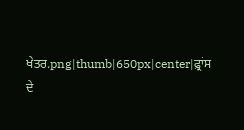ਖੇਤਰ.png|thumb|650px|center|ਫ਼੍ਰਾਂਸ ਦੇ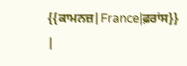{{ਕਾਮਨਜ਼|France|ਫ਼ਰਾਂਸ}}
|